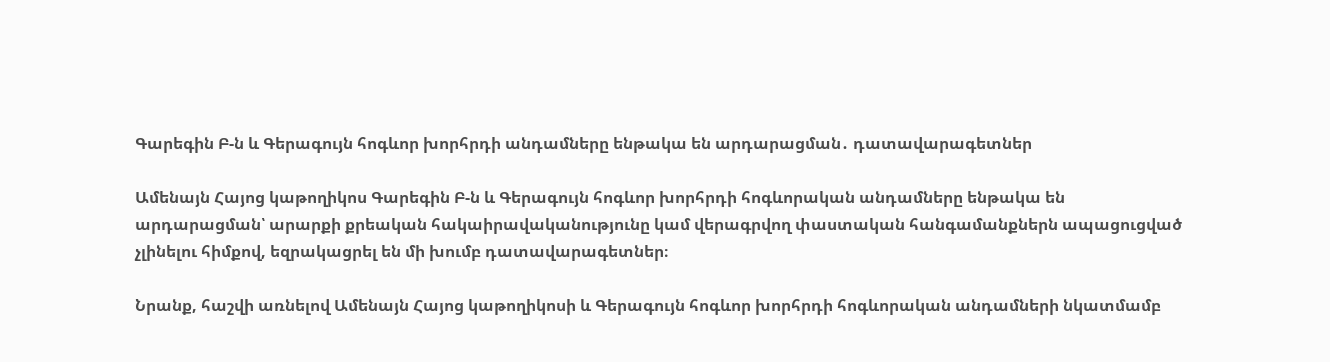Գարեգին Բ-ն և Գերագույն հոգևոր խորհրդի անդամները ենթակա են արդարացման․ դատավարագետներ

Ամենայն Հայոց կաթողիկոս Գարեգին Բ-ն և Գերագույն հոգևոր խորհրդի հոգևորական անդամները ենթակա են արդարացման՝ արարքի քրեական հակաիրավականությունը կամ վերագրվող փաստական հանգամանքներն ապացուցված չլինելու հիմքով, եզրակացրել են մի խումբ դատավարագետներ։

Նրանք, հաշվի առնելով Ամենայն Հայոց կաթողիկոսի և Գերագույն հոգևոր խորհրդի հոգևորական անդամների նկատմամբ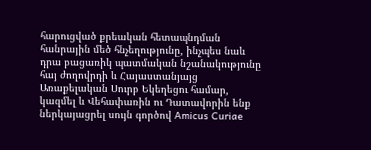հարուցված քրեական հետապնդման հանրային մեծ հնչեղությունը, ինչպես նաև դրա բացառիկ պատմական նշանակությունը հայ ժողովրդի և Հայաստանյայց Առաքելական Սուրբ Եկեղեցու համար, կազմել և Վեհափառին ու Դատավորին ենք ներկայացրել սույն գործով Amicus Curiae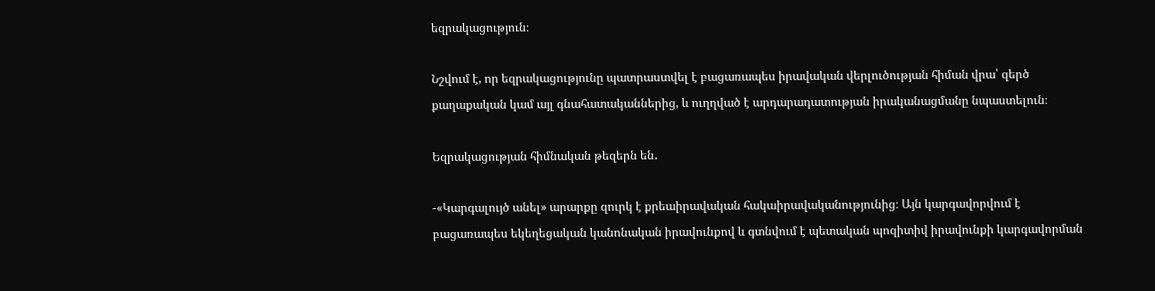եզրակացություն։

Նշվում է, որ եզրակացությունը պատրաստվել է բացառապես իրավական վերլուծության հիման վրա՝ զերծ քաղաքական կամ այլ գնահատականներից, և ուղղված է արդարադատության իրականացմանը նպաստելուն։

Եզրակացության հիմնական թեզերն են․

-«Կարգալույծ անել» արարքը զուրկ է քրեաիրավական հակաիրավականությունից։ Այն կարգավորվում է բացառապես եկեղեցական կանոնական իրավունքով և գտնվում է պետական պոզիտիվ իրավունքի կարգավորման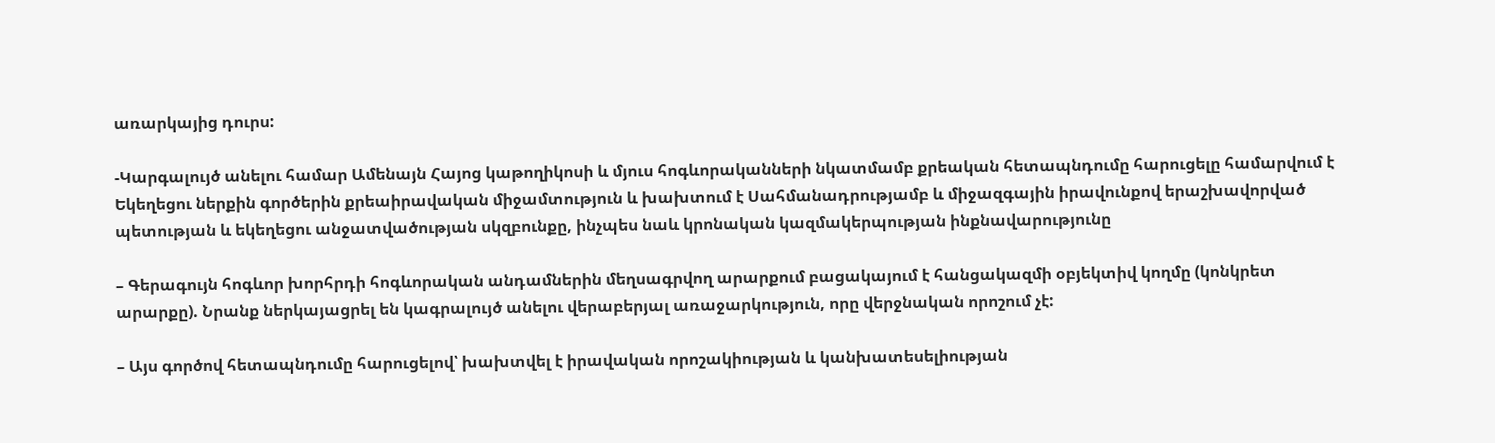առարկայից դուրս:

-Կարգալույծ անելու համար Ամենայն Հայոց կաթողիկոսի և մյուս հոգևորականների նկատմամբ քրեական հետապնդումը հարուցելը համարվում է Եկեղեցու ներքին գործերին քրեաիրավական միջամտություն և խախտում է Սահմանադրությամբ և միջազգային իրավունքով երաշխավորված պետության և եկեղեցու անջատվածության սկզբունքը, ինչպես նաև կրոնական կազմակերպության ինքնավարությունը

– Գերագույն հոգևոր խորհրդի հոգևորական անդամներին մեղսագրվող արարքում բացակայում է հանցակազմի օբյեկտիվ կողմը (կոնկրետ արարքը). Նրանք ներկայացրել են կագրալույծ անելու վերաբերյալ առաջարկություն, որը վերջնական որոշում չէ:

– Այս գործով հետապնդումը հարուցելով՝ խախտվել է իրավական որոշակիության և կանխատեսելիության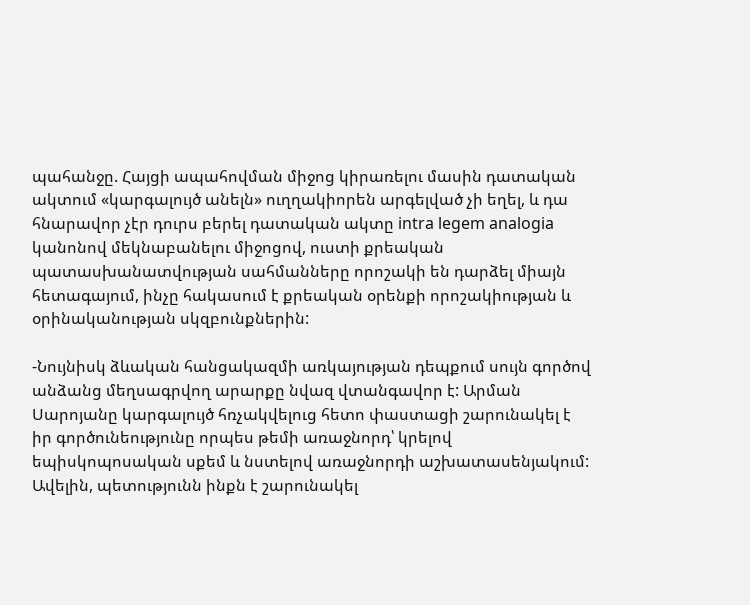պահանջը. Հայցի ապահովման միջոց կիրառելու մասին դատական ակտում «կարգալույծ անելն» ուղղակիորեն արգելված չի եղել, և դա հնարավոր չէր դուրս բերել դատական ակտը intra legem analogia կանոնով մեկնաբանելու միջոցով, ուստի քրեական պատասխանատվության սահմանները որոշակի են դարձել միայն հետագայում, ինչը հակասում է քրեական օրենքի որոշակիության և օրինականության սկզբունքներին:

-Նույնիսկ ձևական հանցակազմի առկայության դեպքում սույն գործով անձանց մեղսագրվող արարքը նվազ վտանգավոր է: Արման Սարոյանը կարգալույծ հռչակվելուց հետո փաստացի շարունակել է իր գործունեությունը որպես թեմի առաջնորդ՝ կրելով եպիսկոպոսական սքեմ և նստելով առաջնորդի աշխատասենյակում: Ավելին, պետությունն ինքն է շարունակել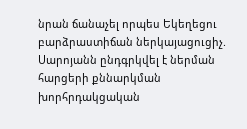նրան ճանաչել որպես Եկեղեցու բարձրաստիճան ներկայացուցիչ. Սարոյանն ընդգրկվել է ներման հարցերի քննարկման խորհրդակցական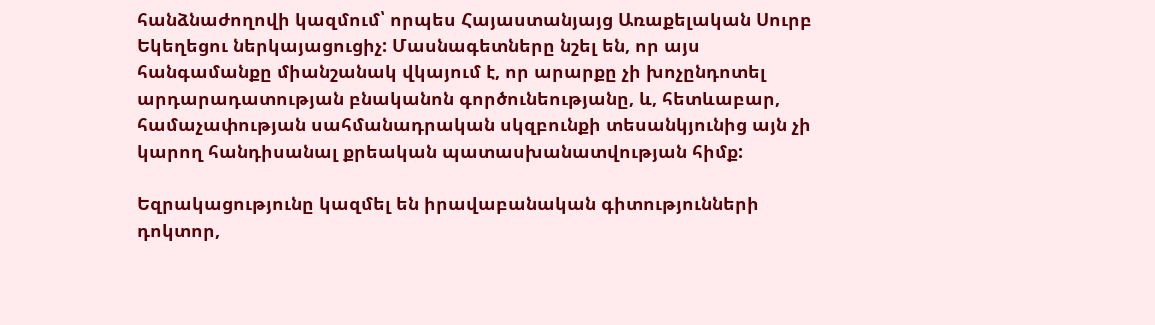հանձնաժողովի կազմում՝ որպես Հայաստանյայց Առաքելական Սուրբ Եկեղեցու ներկայացուցիչ: Մասնագետները նշել են, որ այս հանգամանքը միանշանակ վկայում է, որ արարքը չի խոչընդոտել արդարադատության բնականոն գործունեությանը, և, հետևաբար, համաչափության սահմանադրական սկզբունքի տեսանկյունից այն չի կարող հանդիսանալ քրեական պատասխանատվության հիմք:

Եզրակացությունը կազմել են իրավաբանական գիտությունների դոկտոր,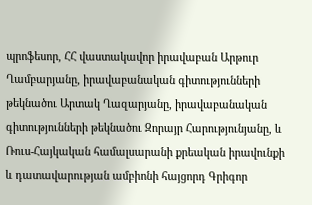պրոֆեսոր, ՀՀ վաստակավոր իրավաբան Արթուր Ղամբարյանը, իրավաբանական գիտությունների թեկնածու Արտակ Ղազարյանը, իրավաբանական գիտությունների թեկնածու Զորայր Հարությունյանը, և Ռուս-Հայկական համալսարանի քրեական իրավունքի և դատավարության ամբիոնի հայցորդ Գրիգոր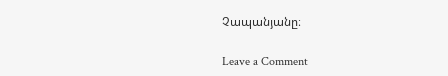Չապանյանը։

Leave a Comment